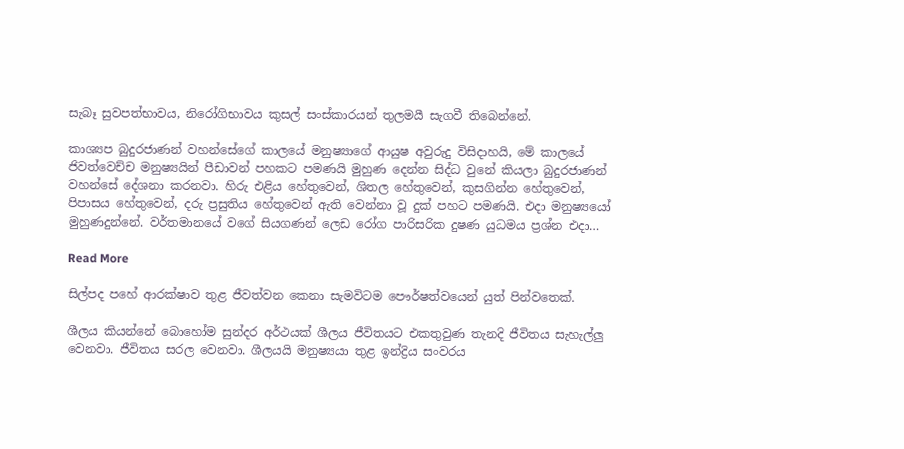සැබෑ සුවපත්භාවය, නිරෝගිභාවය කුසල් සංස්කාරයන් තුලමයී සැගවී තිබෙන්නේ.

කාශ්‍යප බුදුරජාණන් වහන්සේගේ කාලයේ මනුෂ්‍යාගේ ආයුෂ අවුරුදු විසිදාහයි, මේ කාලයේ ජිවත්වෙච්ච මනුෂ්‍යයින් පීඩාවන් පහකට පමණයි මුහුණ දෙන්න සිද්ධ වුනේ කියලා බුදුරජාණන් වහන්සේ දේශනා කරනවා. හිරු එළිය හේතුවෙන්, ශිතල හේතුවෙන්, කුසගින්න හේතුවෙන්, පිපාසය හේතුවෙන්, දරු ප්‍රසුතිය හේතුවෙන් ඇති වෙන්නා වූ දුක් පහට පමණයි. එදා මනුෂ්‍යයෝ මුහුණදුන්නේ. වර්තමානයේ වගේ සියගණන් ලෙඩ රෝග පාරිසරික දුෂණ යුධමය ප්‍රශ්න එදා…

Read More

සිල්පද පහේ ආරක්ෂාව තුළ ජීවත්වන කෙනා සැමවිටම පෞර්ෂත්වයෙන් යුත් පින්වතෙක්.

ශීලය කියන්නේ බොහෝම සුන්දර අර්ථයක්‌ ශීලය ජීවිතයට එකතුවුණ තැනදි ජීවිතය සැහැල්ලු වෙනවා. ජීවිතය සරල වෙනවා. ශීලයයි මනුෂ්‍යයා තුළ ඉන්ද්‍රිය සංවරය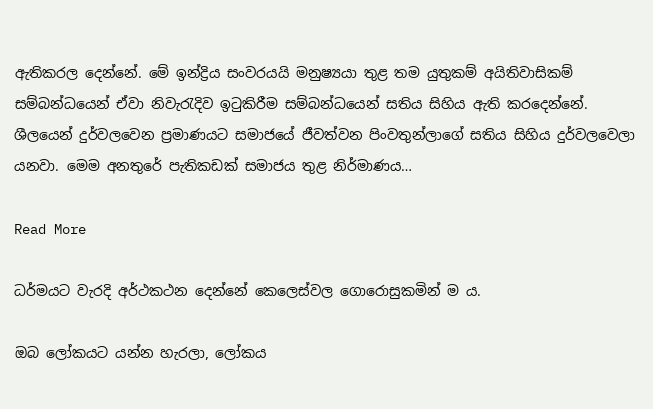ඇතිකරල දෙන්නේ. මේ ඉන්ද්‍රිය සංවරයයි මනුෂ්‍යයා තුළ තම යුතුකම් අයිතිවාසිකම් සම්බන්ධයෙන් ඒවා නිවැරැදිව ඉටුකිරීම සම්බන්ධයෙන් සතිය සිහිය ඇති කරදෙන්නේ. ශීලයෙන් දුර්වලවෙන ප්‍රමාණයට සමාජයේ ජීවත්වන පිංවතුන්ලාගේ සතිය සිහිය දුර්වලවෙලා යනවා. මෙම අනතුරේ පැතිකඩක්‌ සමාජය තුළ නිර්මාණය…

Read More

ධර්මයට වැරදි අර්ථකථන දෙන්නේ කෙලෙස්වල ගොරොසුකමින් ම ය.

ඔබ ලෝකයට යන්න හැරලා, ලෝකය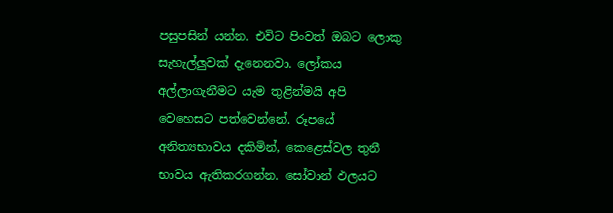පසුපසින් යන්න. එවිට පිංවත් ඔබට ලොකු සැහැල්ලුවක්‌ දැනෙනවා. ලෝකය අල්ලාගැනීමට යැම තුළින්මයි අපි වෙහෙසට පත්වෙන්නේ. රූපයේ අනිත්‍යභාවය දකිමින්, කෙළෙස්‌වල තුනී භාවය ඇතිකරගන්න. සෝවාන් ඵලයට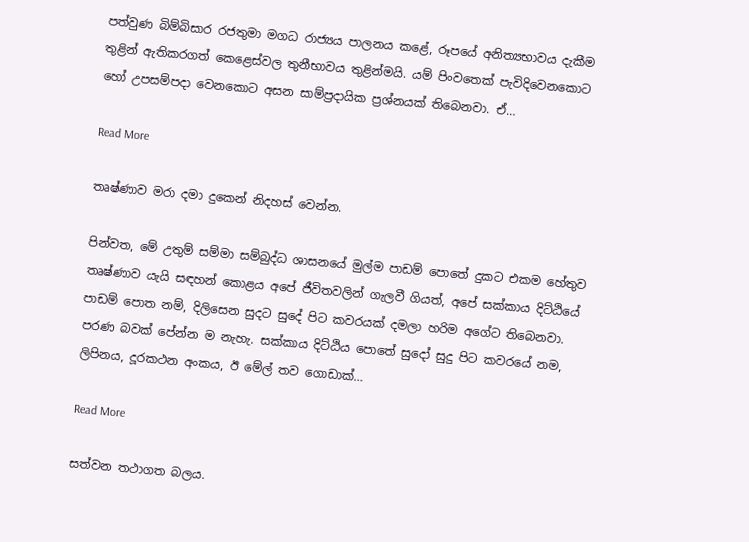පත්වුණ බිම්බිසාර රජතුමා මගධ රාජ්‍යය පාලනය කළේ, රූපයේ අනිත්‍යභාවය දැකීම තුළින් ඇතිකරගත් කෙළෙස්‌වල තුනීභාවය තුළින්මයි. යම් පිංවතෙක්‌ පැවිදිවෙනකොට හෝ උපසම්පදා වෙනකොට අසන සාම්ප්‍රදායික ප්‍රශ්නයක්‌ තිබෙනවා. ඒ…

Read More

තෘෂ්ණාව මරා දමා දුකෙන් නිදහස් වෙන්න.

පින්වත, මේ උතුම් සම්මා සම්බුද්ධ ශාසනයේ මුල්ම පාඩම් පොතේ දුකට එකම හේතුව තෘෂ්ණාව යැයි සඳහන් කොළය අපේ ජීවිතවලින් ගැලවී ගියත්, අපේ සක්කාය දිට්ඨියේ පාඩම් පොත නම්, දිලිසෙන සුදට සුදේ පිට කවරයක් දමලා හරිම අගේට තිබෙනවා. පරණ බවක් පේන්න ම නැහැ. සක්කාය දිට්ඨිය පොතේ සුදෝ සුදු පිට කවරයේ නම, ලිපිනය, දූරකථන අංකය, ඊ මේල් තව ගොඩාක්…

Read More

සත්වන තථාගත බලය.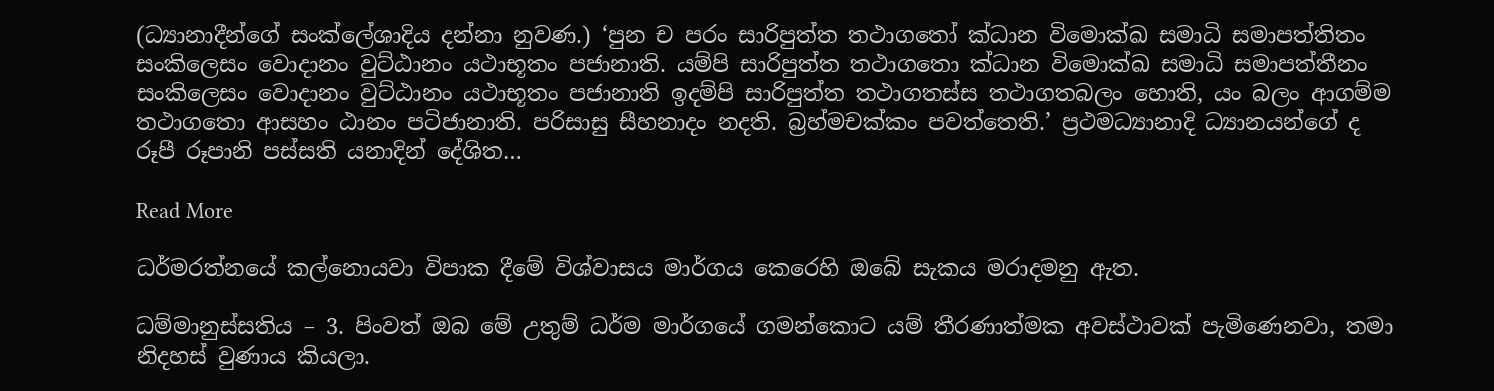(ධ්‍යානාදීන්ගේ සංක්ලේශාදිය දන්නා නුවණ.) ‘පුන ච පරං සාරිපුත්ත තථාගතෝ ක්‍ධාන විමොක්ඛ සමාධි සමාපත්තිතං සංකිලෙසං වොදානං වුට්ඨානං යථාභූතං පජානාති. යම්පි සාරිපුත්ත තථාගතො ක්‍ධාන විමොක්ඛ සමාධි සමාපත්තීනං සංකිලෙසං වොදානං වුට්ඨානං යථාභූතං පජානාති ඉදම්පි සාරිපුත්ත තථාගතස්ස තථාගතබලං හොති, යං බලං ආගම්ම තථාගතො ආසහං ඨානං පටිජානාති. පරිසාසු සීහනාදං නදති. බ්‍රහ්මචක්කං පවත්තෙති.’ ප්‍රථමධ්‍යානාදි ධ්‍යානයන්ගේ ද රූපී රූපානි පස්සති යනාදින් දේශිත…

Read More

ධර්මරත්නයේ කල්නොයවා විපාක දීමේ විශ්වාසය මාර්ගය කෙරෙහි ඔබේ සැකය මරාදමනු ඇත.

ධම්මානුස්සතිය – 3. පිංවත් ඔබ මේ උතුම් ධර්ම මාර්ගයේ ගමන්කොට යම් තීරණාත්මක අවස්‌ථාවක්‌ පැමිණෙනවා, තමා නිදහස්‌ වුණාය කියලා.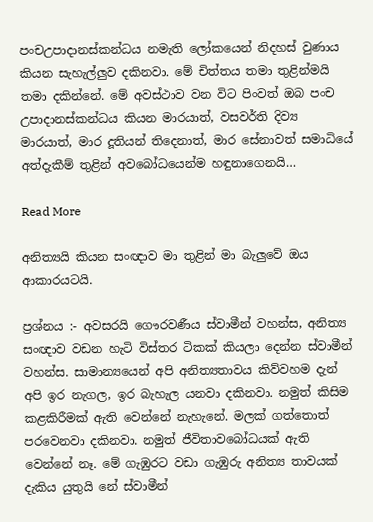පංචඋපාදානස්‌කන්ධය නමැති ලෝකයෙන් නිදහස්‌ වුණාය කියන සැහැල්ලුව දකිනවා. මේ චිත්තය තමා තුළින්මයි තමා දකින්නේ. මේ අවස්‌ථාව වන විට පිංවත් ඔබ පංච උපාදානස්‌කන්ධය කියන මාරයාත්, වසවර්ති දිව්‍ය මාරයාත්, මාර දූතියන් තිදෙනාත්, මාර සේනාවත් සමාධියේ අත්දැකීම් තුළින් අවබෝධයෙන්ම හඳුනාගෙනයි…

Read More

අනිත්‍යයි කියන සංඥාව මා තුළින් මා බැලුවේ ඔය ආකාරයටයි.

ප්‍රශ්නය :- අවසරයි ගෞරවණීය ස්වාමීන් වහන්ස, අනිත්‍ය සංඥාව වඩන හැටි විස්තර ටිකක් කියලා දෙන්න ස්වාමීන් වහන්ස. සාමාන්‍යයෙන් අපි අනිත්‍යතාවය කිව්වහම දැන් අපි ඉර නැගල, ඉර බැහැල යනවා දකිනවා. නමුත් කිසිම කළකිරීමක් ඇති වෙන්නේ නැහැනේ. මලක් ගත්තොත් පරවෙනවා දකිනවා. නමුත් ජීවිතාවබෝධයක් ඇති වෙන්නේ නෑ. මේ ගැඹුරට වඩා ගැඹුරු අනිත්‍ය තාවයක් දැකිය යුතුයි නේ ස්වාමීන්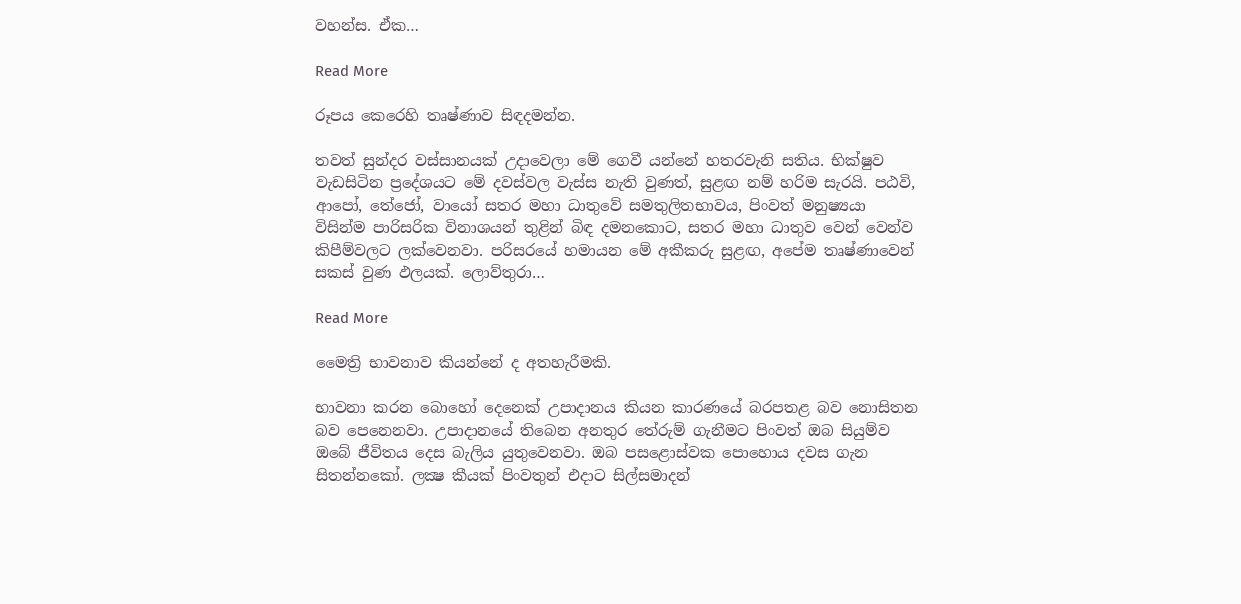වහන්ස. ඒක…

Read More

රූපය කෙරෙහි තෘෂ්ණාව සිඳදමන්න.

තවත් සුන්දර වස්සානයක් උදාවෙලා මේ ගෙවී යන්නේ හතරවැනි සතිය. භික්ෂුව වැඩසිටින ප්‍රදේශයට මේ දවස්වල වැස්ස නැති වුණත්, සුළඟ නම් හරිම සැරයි. පඨවි, ආපෝ, තේජෝ, වායෝ සතර මහා ධාතුවේ සමතුලිතභාවය, පිංවත් මනුෂ්‍යයා විසින්ම පාරිසරික විනාශයන් තුළින් බිඳ දමනකොට, සතර මහා ධාතුව වෙන් වෙන්ව කිපීම්වලට ලක්වෙනවා. පරිසරයේ හමායන මේ අකීකරු සුළඟ, අපේම තෘෂ්ණාවෙන් සකස් වුණ ඵලයක්. ලොව්තුරා…

Read More

මෛත්‍රි භාවනාව කියන්නේ ද අතහැරීමකි.

භාවනා කරන බොහෝ දෙනෙක්‌ උපාදානය කියන කාරණයේ බරපතළ බව නොසිතන බව පෙනෙනවා. උපාදානයේ තිබෙන අනතුර තේරුම් ගැනීමට පිංවත් ඔබ සියුම්ව ඔබේ ජීවිතය දෙස බැලිය යුතුවෙනවා. ඔබ පසළොස්‌වක පොහොය දවස ගැන සිතන්නකෝ. ලක්‍ෂ කීයක්‌ පිංවතුන් එදාට සිල්සමාදන්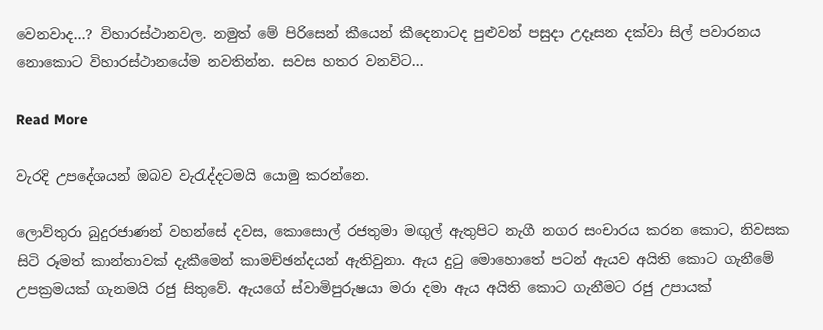වෙනවාද…? විහාරස්‌ථානවල. නමුත් මේ පිරිසෙන් කීයෙන් කීදෙනාටද පුළුවන් පසුදා උදෑසන දක්‌වා සිල් පවාරනය නොකොට විහාරස්‌ථානයේම නවතින්න. සවස හතර වනවිට…

Read More

වැරදි උපදේශයන් ඔබව වැරැද්දටමයි යොමු කරන්නෙ.

ලොව්තුරා බුදුරජාණන් වහන්සේ දවස, කොසොල් රජතුමා මඟුල් ඇතුපිට නැගී නගර සංචාරය කරන කොට, නිවසක සිටි රූමත් කාන්තාවක් දැකීමෙන් කාමච්ඡන්දයන් ඇතිවුනා. ඇය දුටු මොහොතේ පටන් ඇයව අයිති කොට ගැනීමේ උපක්‍රමයක් ගැනමයි රජු සිතුවේ. ඇයගේ ස්වාමිපුරුෂයා මරා දමා ඇය අයිති කොට ගැනීමට රජු උපායක්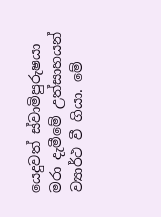යෙදුවත් ස්වාමිපුරුෂයා මරා දැමීමේ උත්සාහයන් ව්‍යාර්ථ වී ගියා. මේ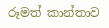රූමත් කාන්තාව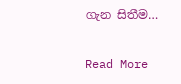ගැන සිතීම…

Read More